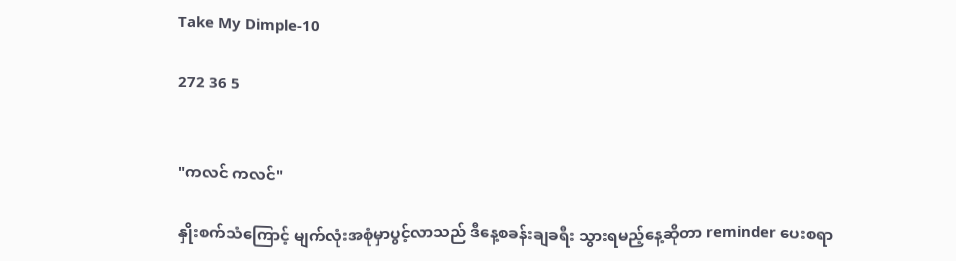Take My Dimple-10

272 36 5


"ကလင် ကလင်"

နှိုးစက်သံကြောင့် မျက်လုံးအစုံမှာပွင့်လာသည် ဒီနေ့စခန်းချခရီး သွားရမည့်နေ့ဆိုတာ reminder ပေးစရာ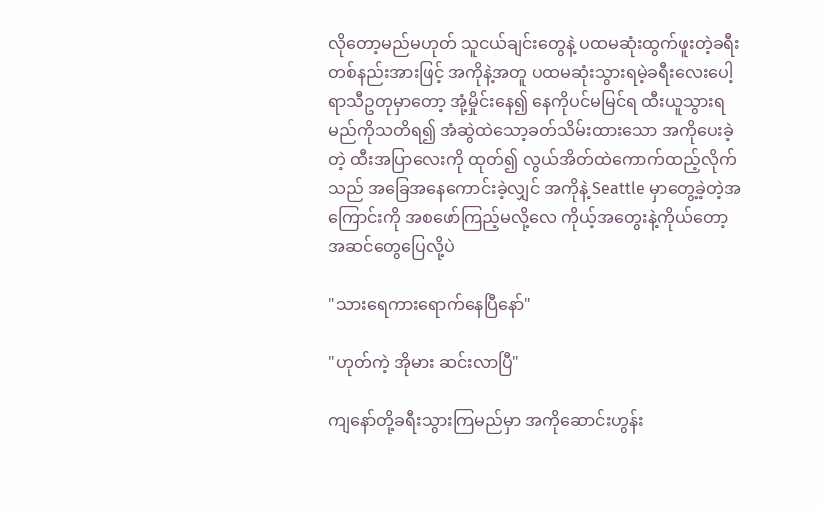လိုတော့မည်မဟုတ် သူငယ်ချင်းတွေနဲ့ ပထမဆုံးထွက်ဖူးတဲ့ခရီး တစ်နည်းအားဖြင့် အကိုနဲ့အတူ ပထမဆုံးသွားရမဲ့ခရီးလေးပေါ့ ရာသီဥတုမှာတော့ အုံ့မှိုင်းနေ၍ နေကိုပင်မမြင်ရ ထီးယူသွားရမည်ကိုသတိရ၍ အံဆွဲထဲသော့ခတ်သိမ်းထားသော အကိုပေးခဲ့တဲ့ ထီးအပြာလေးကို ထုတ်၍ လွယ်အိတ်ထဲကောက်ထည့်လိုက်သည် အခြေအနေကောင်းခဲ့လျှင် အကိုနဲ့ Seattle မှာတွေ့ခဲ့တဲ့အကြောင်းကို အစဖော်ကြည့်မလို့လေ ကိုယ့်အတွေးနဲ့ကိုယ်တော့ အဆင်တွေပြေလို့ပဲ

"သားရေကားရောက်နေပြီနော်"

"ဟုတ်ကဲ့ အိုမား ဆင်းလာပြီ"

ကျနော်တို့ခရီးသွားကြမည်မှာ အကိုဆောင်းဟွန်း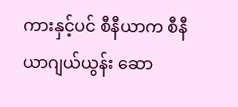ကားနှင့်ပင် စီနီယာက စီနီယာဂျယ်ယွန်း ဆော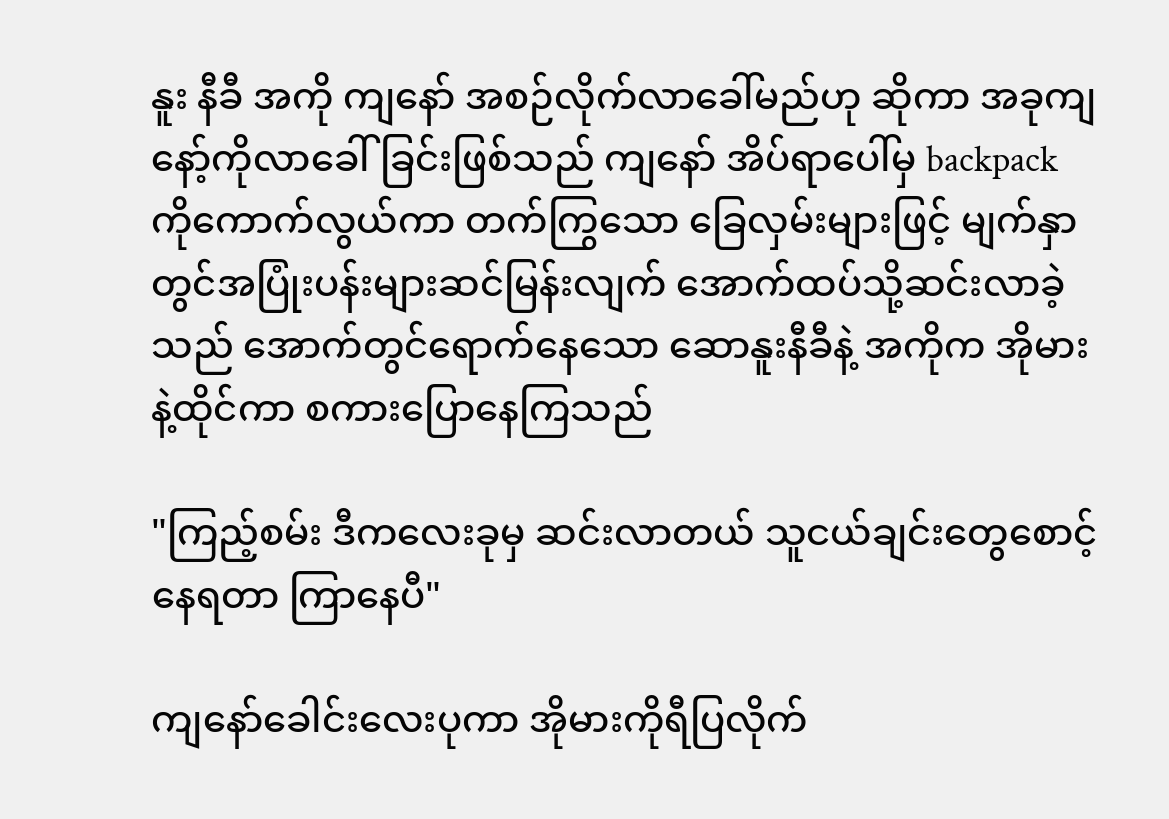နူး နီခီ အကို ကျနော် အစဉ်လိုက်လာခေါ်မည်ဟု ဆိုကာ အခုကျနော့်ကိုလာခေါ်ခြင်းဖြစ်သည် ကျနော် အိပ်ရာပေါ်မှ backpack ကိုကောက်လွယ်ကာ တက်ကြွသော ခြေလှမ်းများဖြင့် မျက်နှာတွင်အပြုံးပန်းများဆင်မြန်းလျက် အောက်ထပ်သို့ဆင်းလာခဲ့သည် အောက်တွင်ရောက်နေသော ဆောနူးနီခီနဲ့ အကိုက အိုမားနဲ့ထိုင်ကာ စကားပြောနေကြသည်

"ကြည့်စမ်း ဒီကလေးခုမှ ဆင်းလာတယ် သူငယ်ချင်းတွေစောင့်နေရတာ ကြာနေပီ"

ကျနော်ခေါင်းလေးပုကာ အိုမားကိုရီပြလိုက်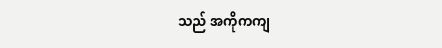သည် အကိုကကျ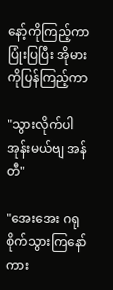နော့်ကိုကြည့်ကာပြုံးပြပြီး အိုမားကိုပြန်ကြည့်ကာ

"သွားလိုက်ပါအုန်းမယ်ဗျ အန်တီ"

"အေးအေး ဂရုစိုက်သွားကြနော် ကား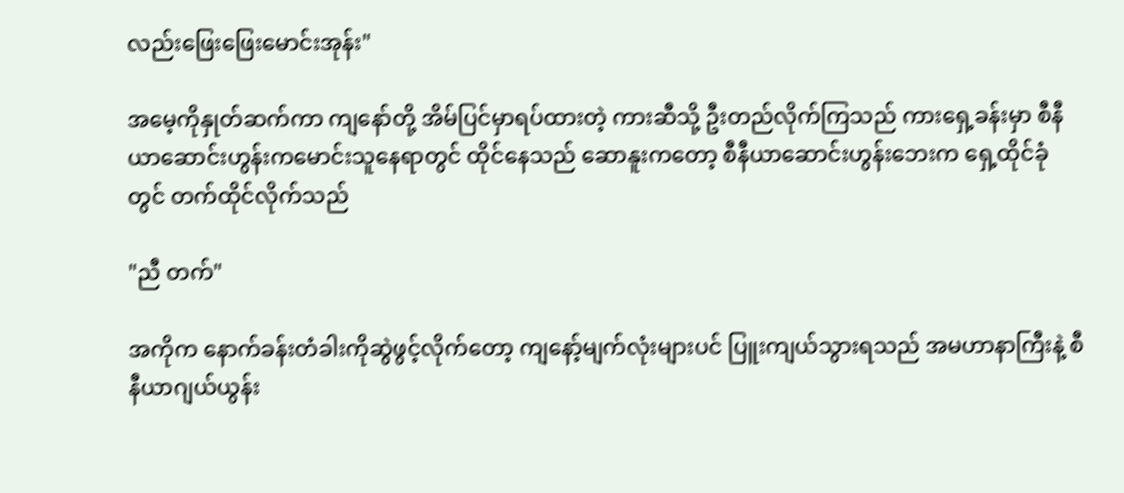လည်းဖြေးဖြေးမောင်းအုန်း"

အမေ့ကိုနှုတ်ဆက်ကာ ကျနော်တို့ အိမ်ပြင်မှာရပ်ထားတဲ့ ကားဆီသို့ ဦးတည်လိုက်ကြသည် ကားရှေ့ခန်းမှာ စီနီယာဆောင်းဟွန်းကမောင်းသူနေရာတွင် ထိုင်နေသည် ဆောနူးကတော့ စီနီယာဆောင်းဟွန်းဘေးက ရှေ့ထိုင်ခုံတွင် တက်ထိုင်လိုက်သည်

"ညီ တက်"

အကိုက နောက်ခန်းတံခါးကိုဆွဲဖွင့်လိုက်တော့ ကျနော့်မျက်လုံးများပင် ပြူးကျယ်သွားရသည် အမဟာနာကြီးနဲ့ စီနီယာဂျယ်ယွန်း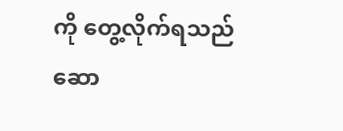ကို တွေ့လိုက်ရသည် ဆော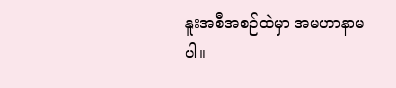နူးအစီအစဉ်ထဲမှာ အမဟာနာမပါ။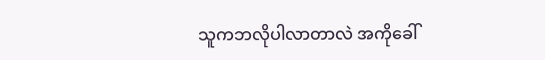သူကဘလိုပါလာတာလဲ အကိုခေါ်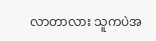လာတာလား သူကပဲအ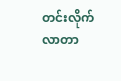တင်းလိုက်လာတာ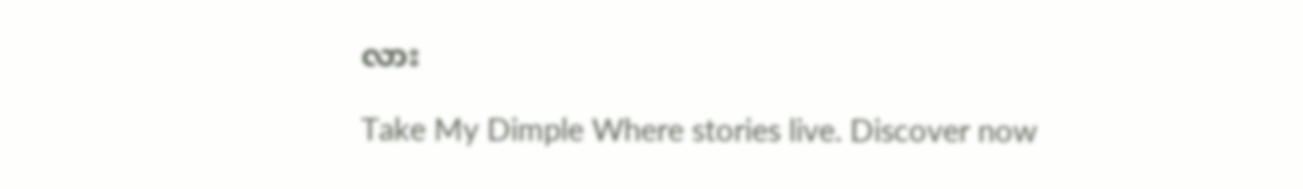လား

Take My Dimple Where stories live. Discover now